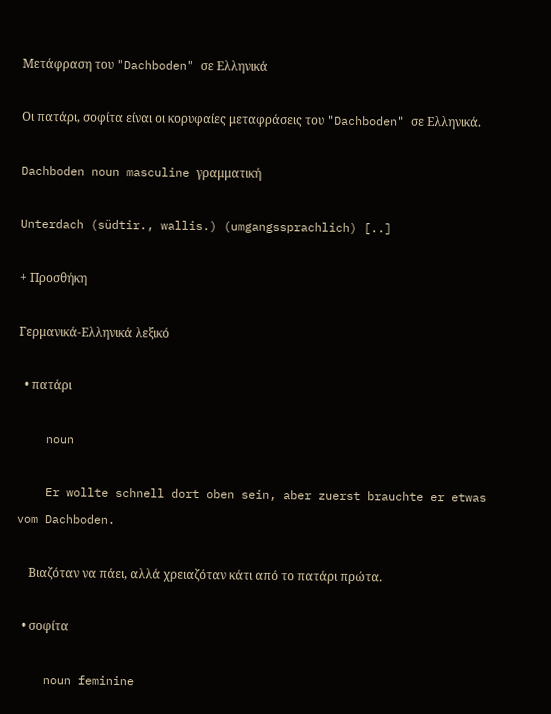Μετάφραση του "Dachboden" σε Ελληνικά

Οι πατάρι, σοφίτα είναι οι κορυφαίες μεταφράσεις του "Dachboden" σε Ελληνικά.

Dachboden noun masculine γραμματική

Unterdach (südtir., wallis.) (umgangssprachlich) [..]

+ Προσθήκη

Γερμανικά-Ελληνικά λεξικό

  • πατάρι

    noun

    Er wollte schnell dort oben sein, aber zuerst brauchte er etwas vom Dachboden.

    Βιαζόταν να πάει, αλλά χρειαζόταν κάτι από το πατάρι πρώτα.

  • σοφίτα

    noun feminine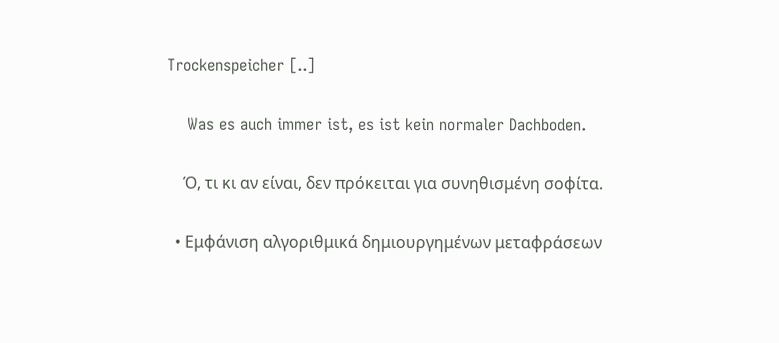Trockenspeicher [..]

    Was es auch immer ist, es ist kein normaler Dachboden.

    Ό, τι κι αν είναι, δεν πρόκειται για συνηθισμένη σοφίτα.

  • Εμφάνιση αλγοριθμικά δημιουργημένων μεταφράσεων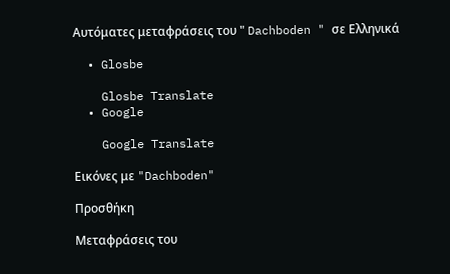Αυτόματες μεταφράσεις του " Dachboden " σε Ελληνικά

  • Glosbe

    Glosbe Translate
  • Google

    Google Translate

Εικόνες με "Dachboden"

Προσθήκη

Μεταφράσεις του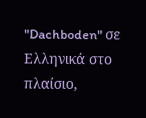"Dachboden" σε Ελληνικά στο πλαίσιο,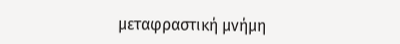μεταφραστική μνήμη